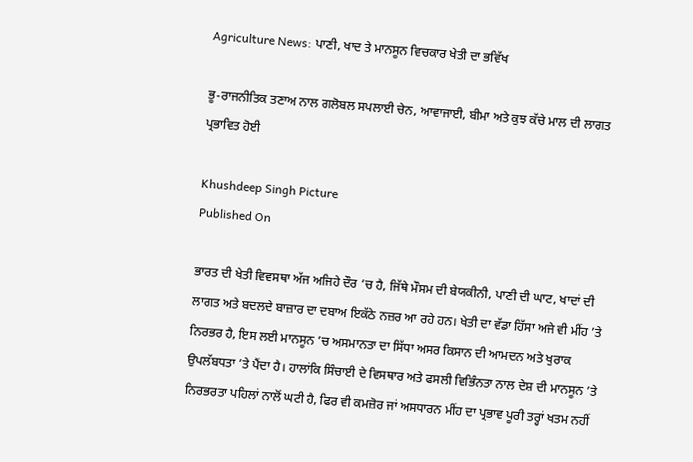Agriculture News: ਪਾਣੀ, ਖਾਦ ਤੇ ਮਾਨਸੂਨ ਵਿਚਕਾਰ ਖੇਤੀ ਦਾ ਭਵਿੱਖ

ਭੂ-ਰਾਜਨੀਤਿਕ ਤਣਾਅ ਨਾਲ ਗਲੋਬਲ ਸਪਲਾਈ ਚੇਨ, ਆਵਾਜਾਈ, ਬੀਮਾ ਅਤੇ ਕੁਝ ਕੱਚੇ ਮਾਲ ਦੀ ਲਾਗਤ ਪ੍ਰਭਾਵਿਤ ਹੋਈ

Khushdeep Singh Picture
Published On

ਭਾਰਤ ਦੀ ਖੇਤੀ ਵਿਵਸਥਾ ਅੱਜ ਅਜਿਹੇ ਦੌਰ ’ਚ ਹੈ, ਜਿੱਥੇ ਮੌਸਮ ਦੀ ਬੇਯਕੀਨੀ, ਪਾਣੀ ਦੀ ਘਾਟ, ਖਾਦਾਂ ਦੀ ਲਾਗਤ ਅਤੇ ਬਦਲਦੇ ਬਾਜ਼ਾਰ ਦਾ ਦਬਾਅ ਇਕੱਠੇ ਨਜ਼ਰ ਆ ਰਹੇ ਹਨ। ਖੇਤੀ ਦਾ ਵੱਡਾ ਹਿੱਸਾ ਅਜੇ ਵੀ ਮੀਂਹ ’ਤੇ ਨਿਰਭਰ ਹੈ, ਇਸ ਲਈ ਮਾਨਸੂਨ ’ਚ ਅਸਮਾਨਤਾ ਦਾ ਸਿੱਧਾ ਅਸਰ ਕਿਸਾਨ ਦੀ ਆਮਦਨ ਅਤੇ ਖੁਰਾਕ ਉਪਲੱਬਧਤਾ ’ਤੇ ਪੈਂਦਾ ਹੈ। ਹਾਲਾਂਕਿ ਸਿੰਚਾਈ ਦੇ ਵਿਸਥਾਰ ਅਤੇ ਫਸਲੀ ਵਿਭਿੰਨਤਾ ਨਾਲ ਦੇਸ਼ ਦੀ ਮਾਨਸੂਨ ’ਤੇ ਨਿਰਭਰਤਾ ਪਹਿਲਾਂ ਨਾਲੋਂ ਘਟੀ ਹੈ, ਫਿਰ ਵੀ ਕਮਜ਼ੋਰ ਜਾਂ ਅਸਧਾਰਨ ਮੀਂਹ ਦਾ ਪ੍ਰਭਾਵ ਪੂਰੀ ਤਰ੍ਹਾਂ ਖਤਮ ਨਹੀਂ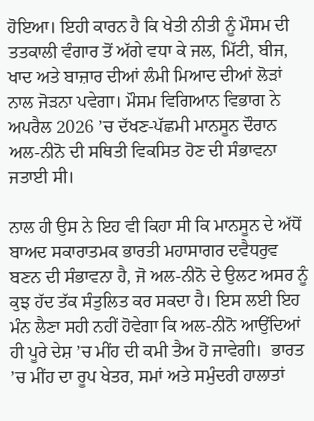ਹੋਇਆ। ਇਹੀ ਕਾਰਨ ਹੈ ਕਿ ਖੇਤੀ ਨੀਤੀ ਨੂੰ ਮੌਸਮ ਦੀ ਤਤਕਾਲੀ ਵੰਗਾਰ ਤੋਂ ਅੱਗੇ ਵਧਾ ਕੇ ਜਲ, ਮਿੱਟੀ, ਬੀਜ, ਖਾਦ ਅਤੇ ਬਾਜ਼ਾਰ ਦੀਆਂ ਲੰਮੀ ਮਿਆਦ ਦੀਆਂ ਲੋੜਾਂ ਨਾਲ ਜੋੜਨਾ ਪਵੇਗਾ। ਮੌਸਮ ਵਿਗਿਆਨ ਵਿਭਾਗ ਨੇ ਅਪਰੈਲ 2026 ’ਚ ਦੱਖਣ-ਪੱਛਮੀ ਮਾਨਸੂਨ ਦੌਰਾਨ ਅਲ-ਨੀਨੋ ਦੀ ਸਥਿਤੀ ਵਿਕਸਿਤ ਹੋਣ ਦੀ ਸੰਭਾਵਨਾ ਜਤਾਈ ਸੀ।

ਨਾਲ ਹੀ ਉਸ ਨੇ ਇਹ ਵੀ ਕਿਹਾ ਸੀ ਕਿ ਮਾਨਸੂਨ ਦੇ ਅੱਧੋਂ ਬਾਅਦ ਸਕਾਰਾਤਮਕ ਭਾਰਤੀ ਮਹਾਸਾਗਰ ਦਵੈਧਰੁਵ ਬਣਨ ਦੀ ਸੰਭਾਵਨਾ ਹੈ, ਜੋ ਅਲ-ਨੀਨੋ ਦੇ ਉਲਟ ਅਸਰ ਨੂੰ ਕੁਝ ਹੱਦ ਤੱਕ ਸੰਤੁਲਿਤ ਕਰ ਸਕਦਾ ਹੈ। ਇਸ ਲਈ ਇਹ ਮੰਨ ਲੈਣਾ ਸਹੀ ਨਹੀਂ ਹੋਵੇਗਾ ਕਿ ਅਲ-ਨੀਨੋ ਆਉਂਦਿਆਂ ਹੀ ਪੂਰੇ ਦੇਸ਼ ’ਚ ਮੀਂਹ ਦੀ ਕਮੀ ਤੈਅ ਹੋ ਜਾਵੇਗੀ।  ਭਾਰਤ ’ਚ ਮੀਂਹ ਦਾ ਰੂਪ ਖੇਤਰ, ਸਮਾਂ ਅਤੇ ਸਮੁੰਦਰੀ ਹਾਲਾਤਾਂ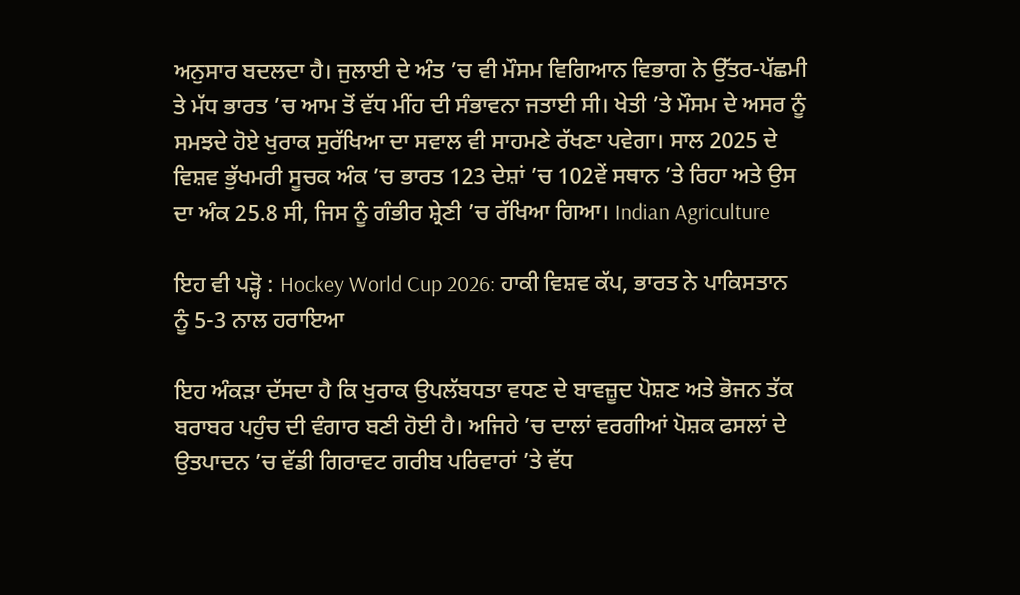ਅਨੁਸਾਰ ਬਦਲਦਾ ਹੈ। ਜੁਲਾਈ ਦੇ ਅੰਤ ’ਚ ਵੀ ਮੌਸਮ ਵਿਗਿਆਨ ਵਿਭਾਗ ਨੇ ਉੱਤਰ-ਪੱਛਮੀ ਤੇ ਮੱਧ ਭਾਰਤ ’ਚ ਆਮ ਤੋਂ ਵੱਧ ਮੀਂਹ ਦੀ ਸੰਭਾਵਨਾ ਜਤਾਈ ਸੀ। ਖੇਤੀ ’ਤੇ ਮੌਸਮ ਦੇ ਅਸਰ ਨੂੰ ਸਮਝਦੇ ਹੋਏ ਖੁਰਾਕ ਸੁਰੱਖਿਆ ਦਾ ਸਵਾਲ ਵੀ ਸਾਹਮਣੇ ਰੱਖਣਾ ਪਵੇਗਾ। ਸਾਲ 2025 ਦੇ ਵਿਸ਼ਵ ਭੁੱਖਮਰੀ ਸੂਚਕ ਅੰਕ ’ਚ ਭਾਰਤ 123 ਦੇਸ਼ਾਂ ’ਚ 102ਵੇਂ ਸਥਾਨ ’ਤੇ ਰਿਹਾ ਅਤੇ ਉਸ ਦਾ ਅੰਕ 25.8 ਸੀ, ਜਿਸ ਨੂੰ ਗੰਭੀਰ ਸ਼੍ਰੇਣੀ ’ਚ ਰੱਖਿਆ ਗਿਆ। Indian Agriculture

ਇਹ ਵੀ ਪੜ੍ਹੋ : Hockey World Cup 2026: ਹਾਕੀ ਵਿਸ਼ਵ ਕੱਪ, ਭਾਰਤ ਨੇ ਪਾਕਿਸਤਾਨ ਨੂੰ 5-3 ਨਾਲ ਹਰਾਇਆ

ਇਹ ਅੰਕੜਾ ਦੱਸਦਾ ਹੈ ਕਿ ਖੁਰਾਕ ਉਪਲੱਬਧਤਾ ਵਧਣ ਦੇ ਬਾਵਜ਼ੂਦ ਪੋਸ਼ਣ ਅਤੇ ਭੋਜਨ ਤੱਕ ਬਰਾਬਰ ਪਹੁੰਚ ਦੀ ਵੰਗਾਰ ਬਣੀ ਹੋਈ ਹੈ। ਅਜਿਹੇ ’ਚ ਦਾਲਾਂ ਵਰਗੀਆਂ ਪੋਸ਼ਕ ਫਸਲਾਂ ਦੇ ਉਤਪਾਦਨ ’ਚ ਵੱਡੀ ਗਿਰਾਵਟ ਗਰੀਬ ਪਰਿਵਾਰਾਂ ’ਤੇ ਵੱਧ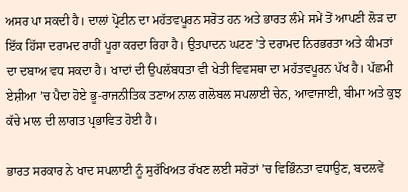ਅਸਰ ਪਾ ਸਕਦੀ ਹੈ। ਦਾਲਾਂ ਪ੍ਰੋਟੀਨ ਦਾ ਮਹੱਤਵਪੂਰਨ ਸਰੋਤ ਹਨ ਅਤੇ ਭਾਰਤ ਲੰਮੇ ਸਮੇਂ ਤੋਂ ਆਪਣੀ ਲੋੜ ਦਾ ਇੱਕ ਹਿੱਸਾ ਦਰਾਮਦ ਰਾਹੀਂ ਪੂਰਾ ਕਰਦਾ ਰਿਹਾ ਹੈ। ਉਤਪਾਦਨ ਘਟਣ ’ਤੇ ਦਰਾਮਦ ਨਿਰਭਰਤਾ ਅਤੇ ਕੀਮਤਾਂ ਦਾ ਦਬਾਅ ਵਧ ਸਕਦਾ ਹੈ। ਖਾਦਾਂ ਦੀ ਉਪਲੱਬਧਤਾ ਵੀ ਖੇਤੀ ਵਿਵਸਥਾ ਦਾ ਮਹੱਤਵਪੂਰਨ ਪੱਖ ਹੈ। ਪੱਛਮੀ ਏਸ਼ੀਆ ’ਚ ਪੈਦਾ ਹੋਏ ਭੂ-ਰਾਜਨੀਤਿਕ ਤਣਾਅ ਨਾਲ ਗਲੋਬਲ ਸਪਲਾਈ ਚੇਨ, ਆਵਾਜਾਈ, ਬੀਮਾ ਅਤੇ ਕੁਝ ਕੱਚੇ ਮਾਲ ਦੀ ਲਾਗਤ ਪ੍ਰਭਾਵਿਤ ਹੋਈ ਹੈ।

ਭਾਰਤ ਸਰਕਾਰ ਨੇ ਖਾਦ ਸਪਲਾਈ ਨੂੰ ਸੁਰੱਖਿਅਤ ਰੱਖਣ ਲਈ ਸਰੋਤਾਂ ’ਚ ਵਿਭਿੰਨਤਾ ਵਧਾਉਣ, ਬਦਲਵੇਂ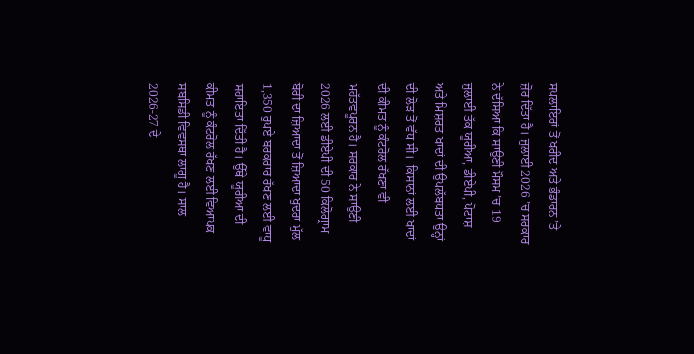ਸਪਲਾਇਰਾਂ ਤੋਂ ਖਰੀਦ ਅਤੇ ਭੰਡਾਰਨ ’ਤੇ ਜ਼ੋਰ ਦਿੱਤਾ ਹੈ। ਜੁਲਾਈ 2026 ’ਚ ਸਰਕਾਰ ਨੇ ਦੱਸਿਆ ਕਿ ਸਾਉਣੀ ਮੌਸਮ ’ਚ 19 ਜੁਲਾਈ ਤੱਕ ਯੂਰੀਆ, ਡੀਏਪੀ, ਪੋਟਾਸ਼ ਅਤੇ ਮਿਸ਼ਰਤ ਖਾਦਾਂ ਦੀ ਉਪਲੱਬਧਤਾ ਉਨ੍ਹਾਂ ਦੀ ਲੋੜ ਤੋਂ ਵੱਧ ਸੀ।  ਕਿਸਾਨਾਂ ਲਈ ਖਾਦਾਂ ਦੀ ਕੀਮਤ ਨੂੰ ਕੰਟਰੋਲ ਰੱਖਣਾ ਵੀ ਮਹੱਤਵਪੂਰਨ ਹੈ। ਸਰਕਾਰ ਨੇ ਸਾਉਣੀ 2026 ਲਈ ਡੀਏਪੀ ਦੀ 50 ਕਿਲੋਗ੍ਰਾਮ ਬੋਰੀ ਦਾ ਜ਼ਿਆਦਾ ਤੋਂ ਜ਼ਿਆਦਾ ਖੁਦਰਾ ਮੁੱਲ 1,350 ਰੁਪਏ ਬਰਕਰਾਰ ਰੱਖਣ ਲਈ ਵਾਧੂ ਸਹਾਇਤਾ ਦਿੱਤੀ ਹੈ। ਉੱਥੇ ਯੂਰੀਆ ਦੀ ਕੀਮਤ ਨੂੰ ਕੰਟਰੋਲ ਰੱਖਣ ਲਈ ਵਿਆਪਕ ਸਬਸਿਡੀ ਵਿਵਸਥਾ ਲਾਗੂ ਹੈ। ਸਾਲ 2026-27 ਦੇ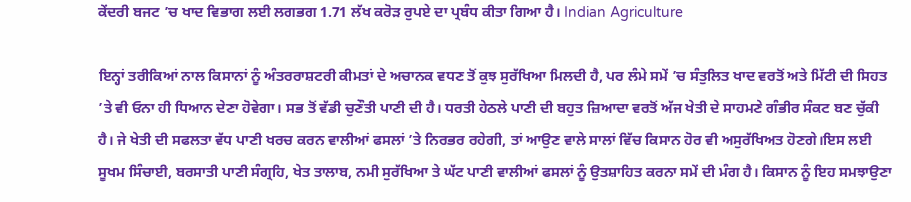ਕੇਂਦਰੀ ਬਜਟ ’ਚ ਖਾਦ ਵਿਭਾਗ ਲਈ ਲਗਭਗ 1.71 ਲੱਖ ਕਰੋੜ ਰੁਪਏ ਦਾ ਪ੍ਰਬੰਧ ਕੀਤਾ ਗਿਆ ਹੈ। Indian Agriculture

ਇਨ੍ਹਾਂ ਤਰੀਕਿਆਂ ਨਾਲ ਕਿਸਾਨਾਂ ਨੂੰ ਅੰਤਰਰਾਸ਼ਟਰੀ ਕੀਮਤਾਂ ਦੇ ਅਚਾਨਕ ਵਧਣ ਤੋਂ ਕੁਝ ਸੁਰੱਖਿਆ ਮਿਲਦੀ ਹੈ, ਪਰ ਲੰਮੇ ਸਮੇਂ ’ਚ ਸੰਤੁਲਿਤ ਖਾਦ ਵਰਤੋਂ ਅਤੇ ਮਿੱਟੀ ਦੀ ਸਿਹਤ ’ਤੇ ਵੀ ਓਨਾ ਹੀ ਧਿਆਨ ਦੇਣਾ ਹੋਵੇਗਾ। ਸਭ ਤੋਂ ਵੱਡੀ ਚੁਣੌਤੀ ਪਾਣੀ ਦੀ ਹੈ। ਧਰਤੀ ਹੇਠਲੇ ਪਾਣੀ ਦੀ ਬਹੁਤ ਜ਼ਿਆਦਾ ਵਰਤੋਂ ਅੱਜ ਖੇਤੀ ਦੇ ਸਾਹਮਣੇ ਗੰਭੀਰ ਸੰਕਟ ਬਣ ਚੁੱਕੀ ਹੈ। ਜੇ ਖੇਤੀ ਦੀ ਸਫਲਤਾ ਵੱਧ ਪਾਣੀ ਖਰਚ ਕਰਨ ਵਾਲੀਆਂ ਫਸਲਾਂ ’ਤੇ ਨਿਰਭਰ ਰਹੇਗੀ, ਤਾਂ ਆਉਣ ਵਾਲੇ ਸਾਲਾਂ ਵਿੱਚ ਕਿਸਾਨ ਹੋਰ ਵੀ ਅਸੁਰੱਖਿਅਤ ਹੋਣਗੇ।ਇਸ ਲਈ ਸੂਖਮ ਸਿੰਚਾਈ, ਬਰਸਾਤੀ ਪਾਣੀ ਸੰਗ੍ਰਹਿ, ਖੇਤ ਤਾਲਾਬ, ਨਮੀ ਸੁਰੱਖਿਆ ਤੇ ਘੱਟ ਪਾਣੀ ਵਾਲੀਆਂ ਫਸਲਾਂ ਨੂੰ ਉਤਸ਼ਾਹਿਤ ਕਰਨਾ ਸਮੇਂ ਦੀ ਮੰਗ ਹੈ। ਕਿਸਾਨ ਨੂੰ ਇਹ ਸਮਝਾਉਣਾ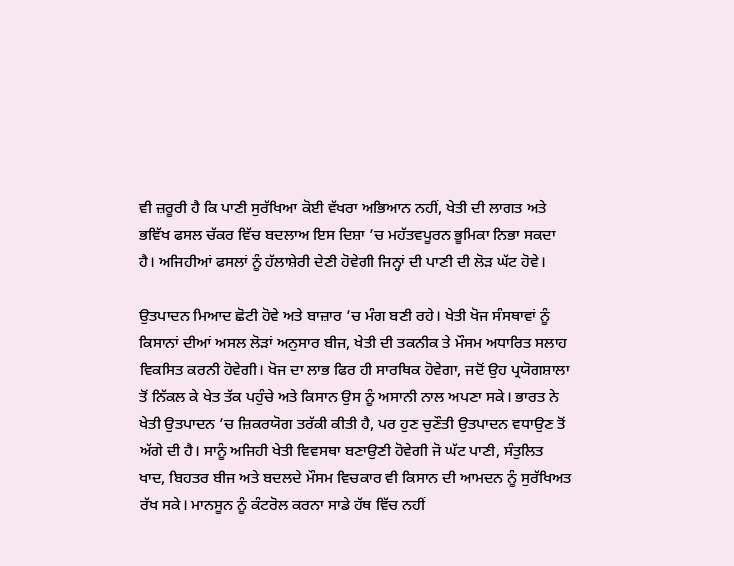ਵੀ ਜ਼ਰੂਰੀ ਹੈ ਕਿ ਪਾਣੀ ਸੁਰੱਖਿਆ ਕੋਈ ਵੱਖਰਾ ਅਭਿਆਨ ਨਹੀਂ, ਖੇਤੀ ਦੀ ਲਾਗਤ ਅਤੇ ਭਵਿੱਖ ਫਸਲ ਚੱਕਰ ਵਿੱਚ ਬਦਲਾਅ ਇਸ ਦਿਸ਼ਾ ’ਚ ਮਹੱਤਵਪੂਰਨ ਭੂਮਿਕਾ ਨਿਭਾ ਸਕਦਾ ਹੈ। ਅਜਿਹੀਆਂ ਫਸਲਾਂ ਨੂੰ ਹੱਲਾਸ਼ੇਰੀ ਦੇਣੀ ਹੋਵੇਗੀ ਜਿਨ੍ਹਾਂ ਦੀ ਪਾਣੀ ਦੀ ਲੋੜ ਘੱਟ ਹੋਵੇ।

ਉਤਪਾਦਨ ਮਿਆਦ ਛੋਟੀ ਹੋਵੇ ਅਤੇ ਬਾਜ਼ਾਰ ’ਚ ਮੰਗ ਬਣੀ ਰਹੇ। ਖੇਤੀ ਖੋਜ ਸੰਸਥਾਵਾਂ ਨੂੰ ਕਿਸਾਨਾਂ ਦੀਆਂ ਅਸਲ ਲੋੜਾਂ ਅਨੁਸਾਰ ਬੀਜ, ਖੇਤੀ ਦੀ ਤਕਨੀਕ ਤੇ ਮੌਸਮ ਅਧਾਰਿਤ ਸਲਾਹ ਵਿਕਸਿਤ ਕਰਨੀ ਹੋਵੇਗੀ। ਖੋਜ ਦਾ ਲਾਭ ਫਿਰ ਹੀ ਸਾਰਥਿਕ ਹੋਵੇਗਾ, ਜਦੋਂ ਉਹ ਪ੍ਰਯੋਗਸ਼ਾਲਾ ਤੋਂ ਨਿੱਕਲ ਕੇ ਖੇਤ ਤੱਕ ਪਹੁੰਚੇ ਅਤੇ ਕਿਸਾਨ ਉਸ ਨੂੰ ਅਸਾਨੀ ਨਾਲ ਅਪਣਾ ਸਕੇ। ਭਾਰਤ ਨੇ ਖੇਤੀ ਉਤਪਾਦਨ ’ਚ ਜ਼ਿਕਰਯੋਗ ਤਰੱਕੀ ਕੀਤੀ ਹੈ, ਪਰ ਹੁਣ ਚੁਣੌਤੀ ਉਤਪਾਦਨ ਵਧਾਉਣ ਤੋਂ ਅੱਗੇ ਦੀ ਹੈ। ਸਾਨੂੰ ਅਜਿਹੀ ਖੇਤੀ ਵਿਵਸਥਾ ਬਣਾਉਣੀ ਹੋਵੇਗੀ ਜੋ ਘੱਟ ਪਾਣੀ, ਸੰਤੁਲਿਤ ਖਾਦ, ਬਿਹਤਰ ਬੀਜ ਅਤੇ ਬਦਲਦੇ ਮੌਸਮ ਵਿਚਕਾਰ ਵੀ ਕਿਸਾਨ ਦੀ ਆਮਦਨ ਨੂੰ ਸੁਰੱਖਿਅਤ ਰੱਖ ਸਕੇ। ਮਾਨਸੂਨ ਨੂੰ ਕੰਟਰੋਲ ਕਰਨਾ ਸਾਡੇ ਹੱਥ ਵਿੱਚ ਨਹੀਂ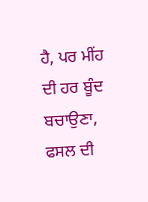ਹੈ, ਪਰ ਮੀਂਹ ਦੀ ਹਰ ਬੂੰਦ ਬਚਾਉਣਾ, ਫਸਲ ਦੀ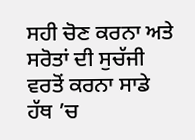ਸਹੀ ਚੋਣ ਕਰਨਾ ਅਤੇ ਸਰੋਤਾਂ ਦੀ ਸੁਚੱਜੀ ਵਰਤੋਂ ਕਰਨਾ ਸਾਡੇ ਹੱਥ ’ਚ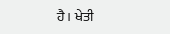ਹੈ। ਖੇਤੀ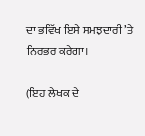ਦਾ ਭਵਿੱਖ ਇਸੇ ਸਮਝਦਾਰੀ ’ਤੇ ਨਿਰਭਰ ਕਰੇਗਾ।

(ਇਹ ਲੇਖਕ ਦੇ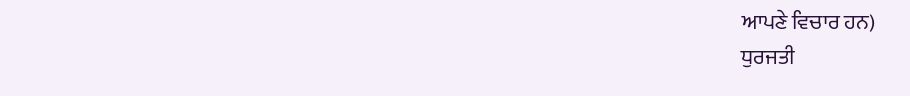ਆਪਣੇ ਵਿਚਾਰ ਹਨ)
ਧੁਰਜਤੀ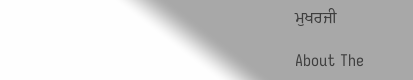ਮੁਖਰਜੀ

About The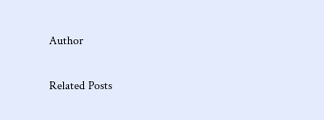Author

Related Posts